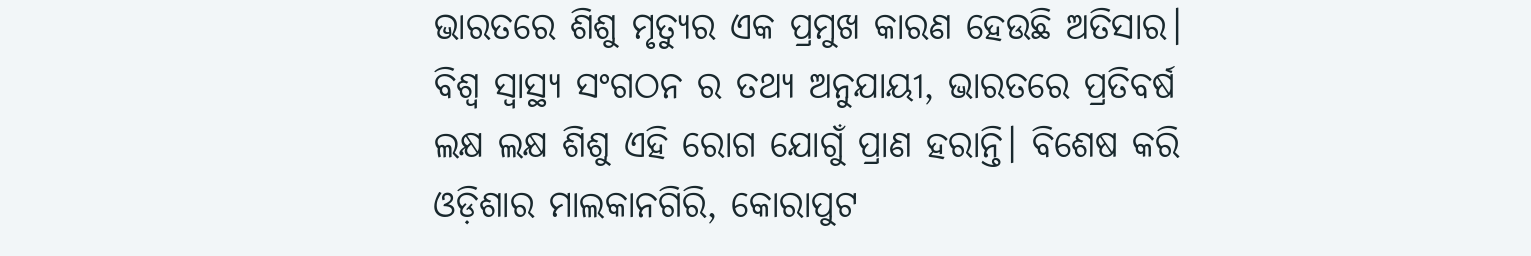ଭାରତରେ ଶିଶୁ ମୃତ୍ୟୁର ଏକ ପ୍ରମୁଖ କାରଣ ହେଉଛି ଅତିସାର। ବିଶ୍ୱ ସ୍ୱାସ୍ଥ୍ୟ ସଂଗଠନ ର ତଥ୍ୟ ଅନୁଯାୟୀ, ଭାରତରେ ପ୍ରତିବର୍ଷ ଲକ୍ଷ ଲକ୍ଷ ଶିଶୁ ଏହି ରୋଗ ଯୋଗୁଁ ପ୍ରାଣ ହରାନ୍ତି। ବିଶେଷ କରି ଓଡ଼ିଶାର ମାଲକାନଗିରି, କୋରାପୁଟ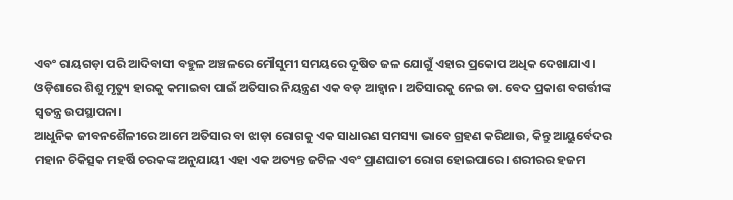ଏବଂ ରାୟଗଡ଼ା ପରି ଆଦିବାସୀ ବହୁଳ ଅଞ୍ଚଳରେ ମୌସୁମୀ ସମୟରେ ଦୂଷିତ ଜଳ ଯୋଗୁଁ ଏହାର ପ୍ରକୋପ ଅଧିକ ଦେଖାଯାଏ। ଓଡ଼ିଶାରେ ଶିଶୁ ମୃତ୍ୟୁ ହାରକୁ କମାଇବା ପାଇଁ ଅତିସାର ନିୟନ୍ତ୍ରଣ ଏକ ବଡ଼ ଆହ୍ୱାନ। ଅତିସାରକୁ ନେଇ ଡା. ବେଦ ପ୍ରକାଶ ବଗର୍ତ୍ତୀଙ୍କ ସ୍ବତନ୍ତ୍ର ଉପସ୍ଥାପନା।
ଆଧୁନିକ ଜୀବନଶୈଳୀରେ ଆମେ ଅତିସାର ବା ଝାଡ଼ା ରୋଗକୁ ଏକ ସାଧାରଣ ସମସ୍ୟା ଭାବେ ଗ୍ରହଣ କରିଥାଉ, କିନ୍ତୁ ଆୟୁର୍ବେଦର ମହାନ ଚିକିତ୍ସକ ମହର୍ଷି ଚରକଙ୍କ ଅନୁଯାୟୀ ଏହା ଏକ ଅତ୍ୟନ୍ତ ଜଟିଳ ଏବଂ ପ୍ରାଣଘାତୀ ରୋଗ ହୋଇପାରେ। ଶରୀରର ହଜମ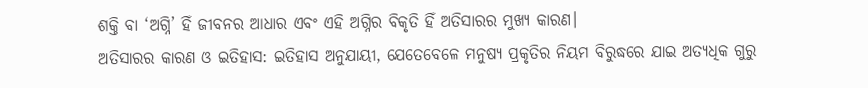ଶକ୍ତି ବା ‘ଅଗ୍ନି’ ହିଁ ଜୀବନର ଆଧାର ଏବଂ ଏହି ଅଗ୍ନିର ବିକୃତି ହିଁ ଅତିସାରର ମୁଖ୍ୟ କାରଣ।
ଅତିସାରର କାରଣ ଓ ଇତିହାସ: ଇତିହାସ ଅନୁଯାୟୀ, ଯେତେବେଳେ ମନୁଷ୍ୟ ପ୍ରକୃତିର ନିୟମ ବିରୁଦ୍ଧରେ ଯାଇ ଅତ୍ୟଧିକ ଗୁରୁ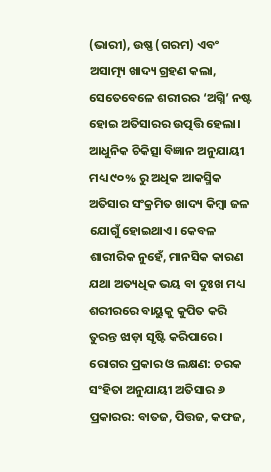(ଭାରୀ), ଉଷ୍ଣ (ଗରମ) ଏବଂ ଅସାତ୍ମ୍ୟ ଖାଦ୍ୟ ଗ୍ରହଣ କଲା, ସେତେବେଳେ ଶରୀରର ‘ଅଗ୍ନି’ ନଷ୍ଟ ହୋଇ ଅତିସାରର ଉତ୍ପତ୍ତି ହେଲା। ଆଧୁନିକ ଚିକିତ୍ସା ବିଜ୍ଞାନ ଅନୁଯାୟୀ ମଧ୍ୟ ୯୦% ରୁ ଅଧିକ ଆକସ୍ମିକ ଅତିସାର ସଂକ୍ରମିତ ଖାଦ୍ୟ କିମ୍ବା ଜଳ ଯୋଗୁଁ ହୋଇଥାଏ। କେବଳ ଶାରୀରିକ ନୁହେଁ, ମାନସିକ କାରଣ ଯଥା ଅତ୍ୟଧିକ ଭୟ ବା ଦୁଃଖ ମଧ୍ୟ ଶରୀରରେ ବାୟୁକୁ କୁପିତ କରି ତୁରନ୍ତ ଝାଡ଼ା ସୃଷ୍ଟି କରିପାରେ।
ରୋଗର ପ୍ରକାର ଓ ଲକ୍ଷଣ: ଚରକ ସଂହିତା ଅନୁଯାୟୀ ଅତିସାର ୬ ପ୍ରକାରର: ବାତଜ, ପିତ୍ତଜ, କଫଜ,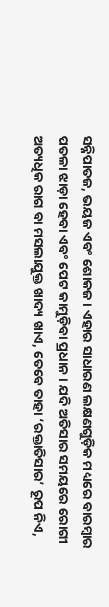ସନ୍ନିପାତଜ, ଭୟଜ ଏବଂ ଶୋକଜ। ଏହାର ସାଧାରଣ ଲକ୍ଷଣଗୁଡ଼ିକ ମଧ୍ୟରେ ବାରମ୍ବାର ପତଳା ଝାଡ଼ା ହେବା ଏବଂ ପେଟ କାମୁଡ଼ିବା ପ୍ରଧାନ। ଯଦି ଅତିସାର ସମୟରେ ରୋଗୀ ଅତ୍ୟଧିକ ରାଗ ବା ମସଲାଯୁକ୍ତ ଖାଦ୍ୟ ଖାଏ, ତେବେ ତାହା ‘ରକ୍ତାତିସାର’ ରୂପ ନିଏ,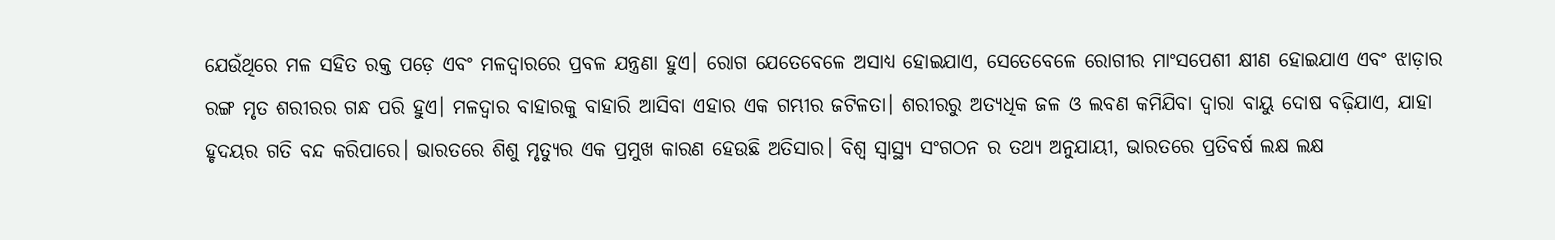ଯେଉଁଥିରେ ମଳ ସହିତ ରକ୍ତ ପଡ଼େ ଏବଂ ମଳଦ୍ୱାରରେ ପ୍ରବଳ ଯନ୍ତ୍ରଣା ହୁଏ। ରୋଗ ଯେତେବେଳେ ଅସାଧ୍ୟ ହୋଇଯାଏ, ସେତେବେଳେ ରୋଗୀର ମାଂସପେଶୀ କ୍ଷୀଣ ହୋଇଯାଏ ଏବଂ ଝାଡ଼ାର ରଙ୍ଗ ମୃତ ଶରୀରର ଗନ୍ଧ ପରି ହୁଏ। ମଳଦ୍ୱାର ବାହାରକୁ ବାହାରି ଆସିବା ଏହାର ଏକ ଗମ୍ଭୀର ଜଟିଳତା। ଶରୀରରୁ ଅତ୍ୟଧିକ ଜଳ ଓ ଲବଣ କମିଯିବା ଦ୍ୱାରା ବାୟୁ ଦୋଷ ବଢ଼ିଯାଏ, ଯାହା ହୃଦୟର ଗତି ବନ୍ଦ କରିପାରେ। ଭାରତରେ ଶିଶୁ ମୃତ୍ୟୁର ଏକ ପ୍ରମୁଖ କାରଣ ହେଉଛି ଅତିସାର। ବିଶ୍ୱ ସ୍ୱାସ୍ଥ୍ୟ ସଂଗଠନ ର ତଥ୍ୟ ଅନୁଯାୟୀ, ଭାରତରେ ପ୍ରତିବର୍ଷ ଲକ୍ଷ ଲକ୍ଷ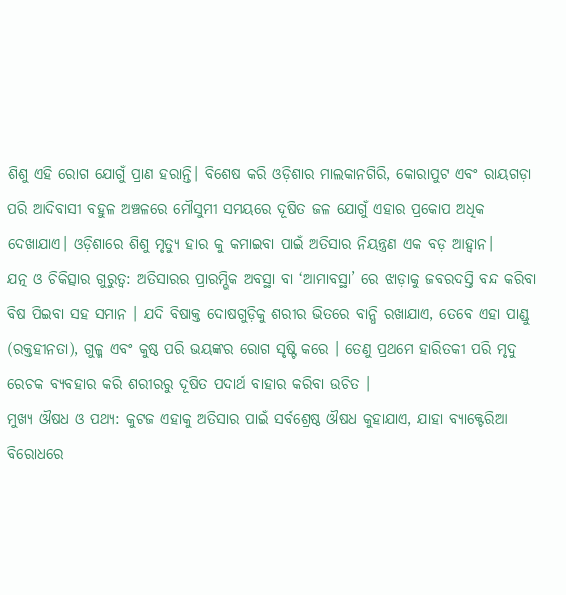ଶିଶୁ ଏହି ରୋଗ ଯୋଗୁଁ ପ୍ରାଣ ହରାନ୍ତି। ବିଶେଷ କରି ଓଡ଼ିଶାର ମାଲକାନଗିରି, କୋରାପୁଟ ଏବଂ ରାୟଗଡ଼ା ପରି ଆଦିବାସୀ ବହୁଳ ଅଞ୍ଚଳରେ ମୌସୁମୀ ସମୟରେ ଦୂଷିତ ଜଳ ଯୋଗୁଁ ଏହାର ପ୍ରକୋପ ଅଧିକ ଦେଖାଯାଏ। ଓଡ଼ିଶାରେ ଶିଶୁ ମୃତ୍ୟୁ ହାର କୁ କମାଇବା ପାଇଁ ଅତିସାର ନିୟନ୍ତ୍ରଣ ଏକ ବଡ଼ ଆହ୍ୱାନ।
ଯତ୍ନ ଓ ଚିକିତ୍ସାର ଗୁରୁତ୍ୱ: ଅତିସାରର ପ୍ରାରମ୍ଭିକ ଅବସ୍ଥା ବା ‘ଆମାବସ୍ଥା’ ରେ ଝାଡ଼ାକୁ ଜବରଦସ୍ତି ବନ୍ଦ କରିବା ବିଷ ପିଇବା ସହ ସମାନ । ଯଦି ବିଷାକ୍ତ ଦୋଷଗୁଡ଼ିକୁ ଶରୀର ଭିତରେ ବାନ୍ଧି ରଖାଯାଏ, ତେବେ ଏହା ପାଣ୍ଡୁ (ରକ୍ତହୀନତା), ଗୁଳ୍ମ ଏବଂ କୁଷ୍ଠ ପରି ଭୟଙ୍କର ରୋଗ ସୃଷ୍ଟି କରେ । ତେଣୁ ପ୍ରଥମେ ହାରିତକୀ ପରି ମୃଦୁ ରେଚକ ବ୍ୟବହାର କରି ଶରୀରରୁ ଦୂଷିତ ପଦାର୍ଥ ବାହାର କରିବା ଉଚିତ ।
ମୁଖ୍ୟ ଔଷଧ ଓ ପଥ୍ୟ: କୁଟଜ ଏହାକୁ ଅତିସାର ପାଇଁ ସର୍ବଶ୍ରେଷ୍ଠ ଔଷଧ କୁହାଯାଏ, ଯାହା ବ୍ୟାକ୍ଟେରିଆ ବିରୋଧରେ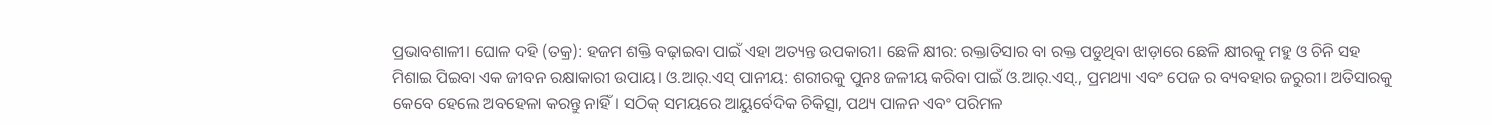ପ୍ରଭାବଶାଳୀ। ଘୋଳ ଦହି (ତକ୍ର): ହଜମ ଶକ୍ତି ବଢ଼ାଇବା ପାଇଁ ଏହା ଅତ୍ୟନ୍ତ ଉପକାରୀ। ଛେଳି କ୍ଷୀର: ରକ୍ତାତିସାର ବା ରକ୍ତ ପଡୁଥିବା ଝାଡ଼ାରେ ଛେଳି କ୍ଷୀରକୁ ମହୁ ଓ ଚିନି ସହ ମିଶାଇ ପିଇବା ଏକ ଜୀବନ ରକ୍ଷାକାରୀ ଉପାୟ। ଓ.ଆର୍.ଏସ୍ ପାନୀୟ: ଶରୀରକୁ ପୁନଃ ଜଳୀୟ କରିବା ପାଇଁ ଓ.ଆର୍.ଏସ୍., ପ୍ରମଥ୍ୟା ଏବଂ ପେଜ ର ବ୍ୟବହାର ଜରୁରୀ। ଅତିସାରକୁ କେବେ ହେଲେ ଅବହେଳା କରନ୍ତୁ ନାହିଁ। ସଠିକ୍ ସମୟରେ ଆୟୁର୍ବେଦିକ ଚିକିତ୍ସା, ପଥ୍ୟ ପାଳନ ଏବଂ ପରିମଳ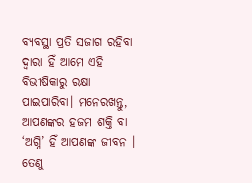ବ୍ୟବସ୍ଥା ପ୍ରତି ସଜାଗ ରହିବା ଦ୍ୱାରା ହିଁ ଆମେ ଏହି ବିଭୀଷିକାରୁ ରକ୍ଷା ପାଇପାରିବା। ମନେରଖନ୍ତୁ, ଆପଣଙ୍କର ହଜମ ଶକ୍ତି ବା ‘ଅଗ୍ନି’ ହିଁ ଆପଣଙ୍କ ଜୀବନ । ତେଣୁ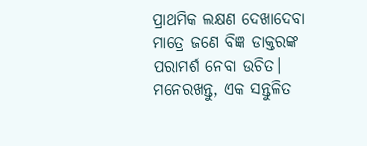ପ୍ରାଥମିକ ଲକ୍ଷଣ ଦେଖାଦେବା ମାତ୍ରେ ଜଣେ ବିଜ୍ଞ ଡାକ୍ତରଙ୍କ ପରାମର୍ଶ ନେବା ଉଚିତ। ମନେରଖନ୍ତୁ, ଏକ ସନ୍ତୁଳିତ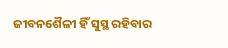ଜୀବନଶୈଳୀ ହିଁ ସୁସ୍ଥ ରହିବାର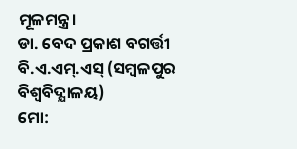ମୂଳମନ୍ତ୍ର।
ଡା. ବେଦ ପ୍ରକାଶ ବଗର୍ତ୍ତୀ
ବି.ଏ.ଏମ୍.ଏସ୍ (ସମ୍ବଳପୁର ବିଶ୍ବବିଦ୍ଯାଳୟ)
ମୋ: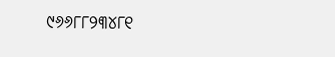୯୬୬୮୮୨୩୪୮୧